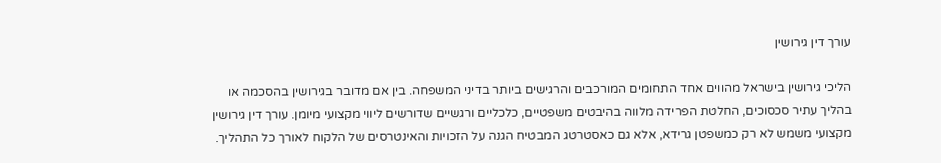עורך דין גירושין

הליכי גירושין בישראל מהווים אחד התחומים המורכבים והרגישים ביותר בדיני המשפחה. בין אם מדובר בגירושין בהסכמה או בהליך עתיר סכסוכים, החלטת הפרידה מלווה בהיבטים משפטיים, כלכליים ורגשיים שדורשים ליווי מקצועי מיומן. עורך דין גירושין מקצועי משמש לא רק כמשפטן גרידא, אלא גם כאסטרטג המבטיח הגנה על הזכויות והאינטרסים של הלקוח לאורך כל התהליך.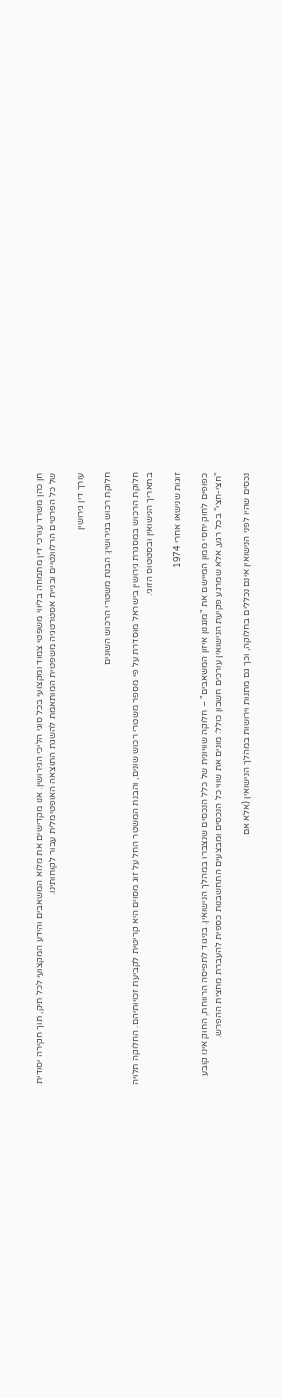חן כהן משרד עורכי דין מתמחה בליווי משפטי צמוד ומקצועי בכל סוגי הליכי הגירושין. אנו מקדישים את מלוא המשאבים והידע המקצועי לכל תיק, תוך חקירה יסודית של כל הפרטים הרלוונטיים ובניית אסטרטגיה משפטית המותאמת להשגת התוצאה האופטימלית עבור לקוחותינו.

עורך דין גירושין

חלוקת רכוש בגירושין: הבנת משטרי הרכוש השונים

חלוקת הרכוש במסגרת גירושין בישראל מוסדרת על פי מספר משטרי רכוש שונים, והבנת המשטר החל על זוג מסוים היא קריטית לקביעת זכויותיהם. החלוקה תלויה בתאריך הנישואין ובסטטוס הזוגי.

זוגות שנישאו אחרי 1974

כפופים לחוק יחסי ממון המיישם את "מנגנון איזון המשאבים" – חלוקה שוויונית של כלל הנכסים שנצברו במהלך הנישואין. בניגוד לתפיסה הרווחת, החוק אינו קובע "חצי-חצי" בכל רגע, אלא שמרגע פקיעת הנישואין עורכים חשבון כולל: מונים את שווי כל הנכסים ומבצעים התחשבנות כספית להעברת מחצית ההפרש.

נכסים שהיו לפני הנישואין אינם נכללים בחלוקה, וכך גם מתנות וירושות במהלך הנישואין (אלא אם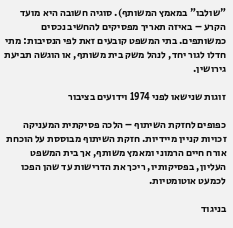"שולבו" במאמץ המשותף). סוגיה חשובה היא מועד הקרע – באיזה תאריך מפסיקים להחשיב נכסים כמשותפים. בתי המשפט קובעים זאת לפי הנסיבות: מתי חדלו לגור יחד, לנהל משק בית משותף, או הוגשה תביעת גירושין.

זוגות שנישאו לפני 1974 וידועים בציבור

כפופים לחזקת השיתוף – הלכה פסיקתית המעניקה זכויות קניין מיידיות. חזקת השיתוף מבוססת על הוכחת אורח חיים הרמוני ומאמץ משותף, אך בית המשפט העליון, בפסיקותיו, ריכך את הדרישות עד שהן הפכו לכמעט אוטומטיות.

בניגוד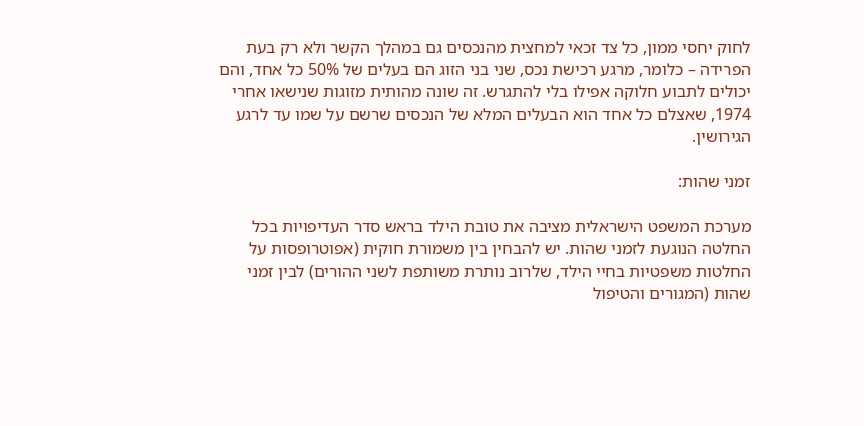לחוק יחסי ממון, כל צד זכאי למחצית מהנכסים גם במהלך הקשר ולא רק בעת הפרידה – כלומר, מרגע רכישת נכס, שני בני הזוג הם בעלים של 50% כל אחד, והם יכולים לתבוע חלוקה אפילו בלי להתגרש. זה שונה מהותית מזוגות שנישאו אחרי 1974, שאצלם כל אחד הוא הבעלים המלא של הנכסים שרשם על שמו עד לרגע הגירושין.

זמני שהות:

מערכת המשפט הישראלית מציבה את טובת הילד בראש סדר העדיפויות בכל החלטה הנוגעת לזמני שהות. יש להבחין בין משמורת חוקית (אפוטרופסות על החלטות משפטיות בחיי הילד, שלרוב נותרת משותפת לשני ההורים) לבין זמני שהות (המגורים והטיפול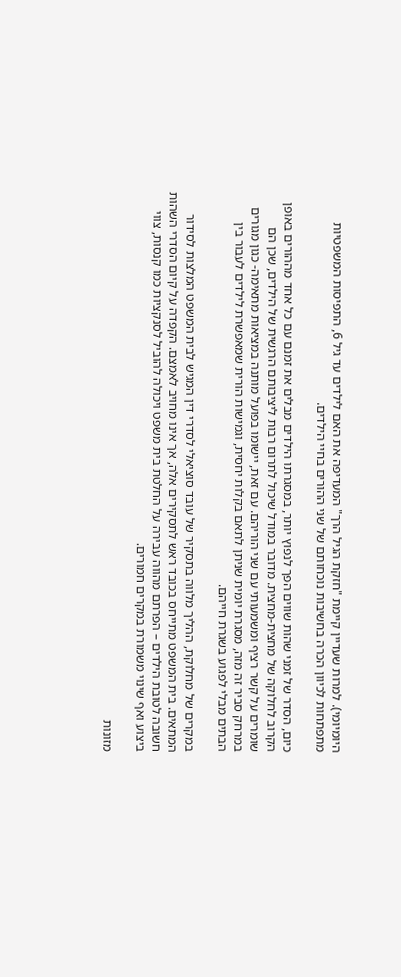היומיומי). למרות שעדיין קיימת "חזקת הגיל הרך" המעדיפה את האם לילדים עד גיל 6, התפיסות המשפטיות מתפתחות לכיוון הכרה בחשיבות נוכחותם של שני ההורים בחיי הילדים.

כיום, הסדר של זמני שהות שווים הפך לנפוץ יותר, במסגרתו הילדים מבלים את זמנם עם כל אחד מההורים באופן הקרוב לחלוקה של מחצית-מחצית. מדובר במודל שיכול לתרום רבות ליציבותם הרגשית של הילדים, שכן הם שומרים על קשר רציף ומשמעותי עם שני הוריהם. עם זאת, יישומו בפועל מותנה במציאות מתאימה- כגון מגורים במרחק סביר זה מזה, מסגרת יומית שניתן לתאם בקלות יחסית, וגמישות הורית שמאפשרת לילדים לעבור בין הבתים מבלי לפגוע בשגרת חייהם.

במקרים של מחלוקת, ההליך מלווה בתסקיר של עובד סוציאלי לסדרי דין המגיש לבית המשפט המלצות לסידור המתאים. בית המשפט מתייחס בכובד ראש לתסקירים אלה, אך אינו מחויב לאמצם. הקפדה על קיום הסדרי השהות חשובה לטובת הילדים – הפרתם מהווה עבירה על החלטת בית משפט ויכולה להוביל לסנקציות כמו קנסות, צווי ביצוע ואף שינוי משמורת במקרים חמורים.

מזונות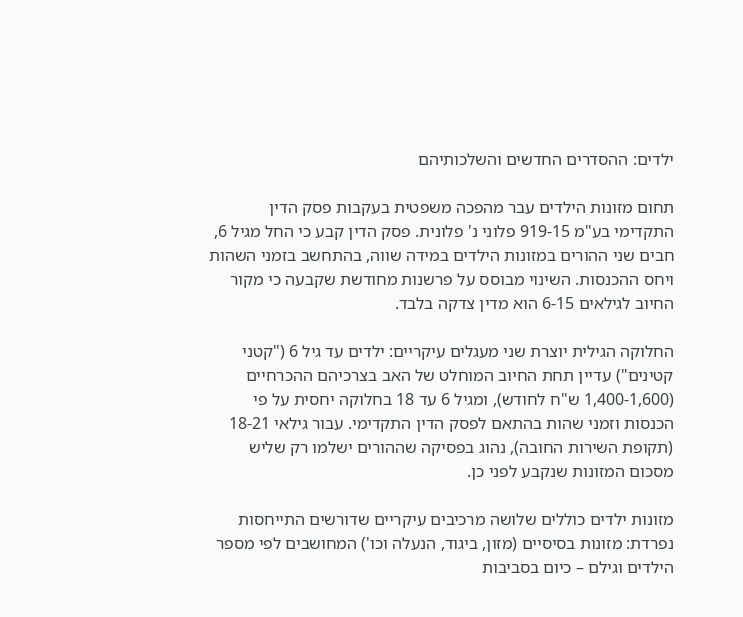ילדים: ההסדרים החדשים והשלכותיהם

תחום מזונות הילדים עבר מהפכה משפטית בעקבות פסק הדין התקדימי בע"מ 919-15 פלוני נ' פלונית. פסק הדין קבע כי החל מגיל 6, חבים שני ההורים במזונות הילדים במידה שווה, בהתחשב בזמני השהות ויחס ההכנסות. השינוי מבוסס על פרשנות מחודשת שקבעה כי מקור החיוב לגילאים 6-15 הוא מדין צדקה בלבד.

החלוקה הגילית יוצרת שני מעגלים עיקריים: ילדים עד גיל 6 ("קטני קטינים") עדיין תחת החיוב המוחלט של האב בצרכיהם ההכרחיים (1,400-1,600 ש"ח לחודש), ומגיל 6 עד 18 בחלוקה יחסית על פי הכנסות וזמני שהות בהתאם לפסק הדין התקדימי. עבור גילאי 18-21 (תקופת השירות החובה), נהוג בפסיקה שההורים ישלמו רק שליש מסכום המזונות שנקבע לפני כן.

מזונות ילדים כוללים שלושה מרכיבים עיקריים שדורשים התייחסות נפרדת: מזונות בסיסיים (מזון, ביגוד, הנעלה וכו') המחושבים לפי מספר הילדים וגילם – כיום בסביבות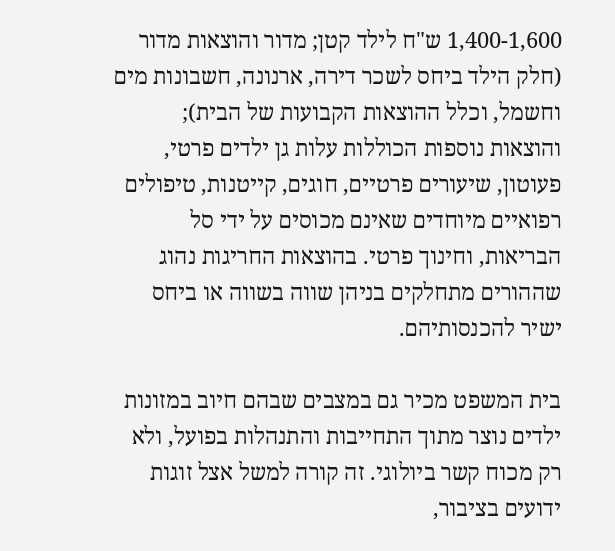1,400-1,600 ש"ח לילד קטן; מדור והוצאות מדור (חלק הילד ביחס לשכר דירה, ארנונה, חשבונות מים וחשמל, וכלל ההוצאות הקבועות של הבית); והוצאות נוספות הכוללות עלות גן ילדים פרטי, פעוטון, שיעורים פרטיים, חוגים, קייטנות, טיפולים רפואיים מיוחדים שאינם מכוסים על ידי סל הבריאות, וחינוך פרטי. בהוצאות החריגות נהוג שההורים מתחלקים בניהן שווה בשווה או ביחס ישיר להכנסותיהם.

בית המשפט מכיר גם במצבים שבהם חיוב במזונות ילדים נוצר מתוך התחייבות והתנהלות בפועל, ולא רק מכוח קשר ביולוגי. זה קורה למשל אצל זוגות ידועים בציבור,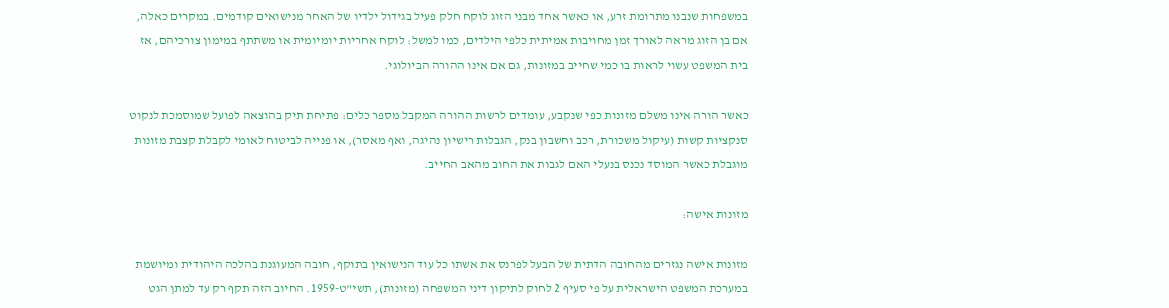במשפחות שנבנו מתרומת זרע, או כאשר אחד מבני הזוג לוקח חלק פעיל בגידול ילדיו של האחר מנישואים קודמים. במקרים כאלה, אם בן הזוג מראה לאורך זמן מחויבות אמיתית כלפי הילדים, כמו למשל: לוקח אחריות יומיומית או משתתף במימון צורכיהם, אז בית המשפט עשוי לראות בו כמי שחייב במזונות, גם אם אינו ההורה הביולוגי.

כאשר הורה אינו משלם מזונות כפי שנקבע, עומדים לרשות ההורה המקבל מספר כלים: פתיחת תיק בהוצאה לפועל שמוסמכת לנקוט סנקציות קשות (עיקול משכורת, רכב וחשבון בנק, הגבלות רישיון נהיגה, ואף מאסר), או פנייה לביטוח לאומי לקבלת קצבת מזונות מוגבלת כאשר המוסד נכנס בנעלי האם לגבות את החוב מהאב החייב.

מזונות אישה:

מזונות אישה נגזרים מהחובה הדתית של הבעל לפרנס את אשתו כל עוד הנישואין בתוקף, חובה המעוגנת בהלכה היהודית ומיושמת במערכת המשפט הישראלית על פי סעיף 2 לחוק לתיקון דיני המשפחה (מזונות), תשי"ט-1959. החיוב הזה תקף רק עד למתן הגט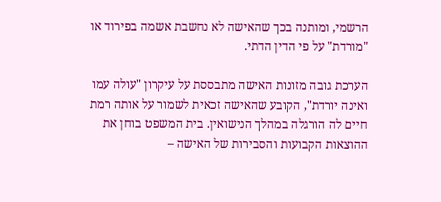הרשמי, ומותנה בכך שהאישה לא נחשבת אשמה בפירוד או "מורדת" על פי הדין הדתי.

הערכת גובה מזונות האישה מתבססת על עיקרון "עולה עמו ואינה יורדת", הקובע שהאישה זכאית לשמור על אותה רמת חיים לה הורגלה במהלך הנישואין. בית המשפט בוחן את ההוצאות הקבועות והסבירות של האישה –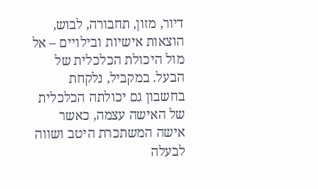דיור, מזון, תחבורה, לבוש, הוצאות אישיות ובילויים – אל מול היכולת הכלכלית של הבעל. במקביל, נלקחת בחשבון גם יכולתה הכלכלית של האישה עצמה, כאשר אישה המשתכרת היטב ושווה לבעלה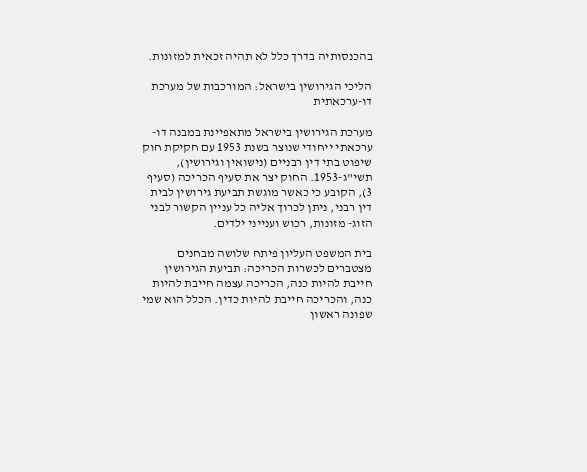בהכנסותיה בדרך כלל לא תהיה זכאית למזונות.

הליכי הגירושין בישראל: המורכבות של מערכת דו-ערכאתית

מערכת הגירושין בישראל מתאפיינת במבנה דו-ערכאתי ייחודי שנוצר בשנת 1953 עם חקיקת חוק שיפוט בתי דין רבניים (נישואין וגירושין), תשי"ג-1953. החוק יצר את סעיף הכריכה (סעיף 3), הקובע כי כאשר מוגשת תביעת גירושין לבית דין רבני, ניתן לכרוך אליה כל עניין הקשור לבני הזוג- מזונות, רכוש וענייני ילדים.

בית המשפט העליון פיתח שלושה מבחנים מצטברים לכשרות הכריכה: תביעת הגירושין חייבת להיות כנה, הכריכה עצמה חייבת להיות כנה, והכריכה חייבת להיות כדין. הכלל הוא שמי שפונה ראשון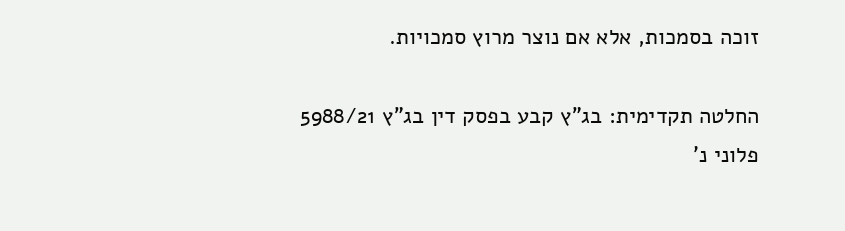זוכה בסמכות, אלא אם נוצר מרוץ סמכויות.

החלטה תקדימית: בג"ץ קבע בפסק דין בג"ץ 5988/21 פלוני נ'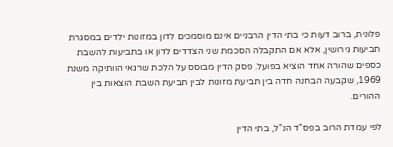פלונית, ברוב דעות כי בתי הדין הרבניים אינם מוסמכים לדון במזונות ילדים במסגרת תביעות גירושין, אלא אם התקבלה הסכמת שני הצדדים לדון או בתביעות להשבת כספים שהורה אחד הוציא בפועל. פסק הדין מבוסס על הלכת שרגאי הוותיקה משנת 1969, שקבעה הבחנה חדה בין תביעת מזונות לבין תביעת השבת הוצאות בין ההורים.

לפי עמדת הרוב בפס"ד הנ"ל, בתי הדין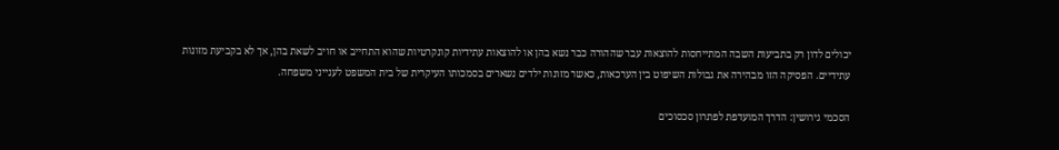יכולים לדון רק בתביעות השבה המתייחסות להוצאות עבר שההורה כבר נשא בהן או להוצאות עתידיות קונקרטיות שהוא התחייב או חויב לשאת בהן, אך לא בקביעת מזונות עתידיים. הפסיקה הזו מבהירה את גבולות השיפוט בין הערכאות, כאשר מזונות ילדים נשארים בסמכותו העיקרית של בית המשפט לענייני משפחה.

הסכמי גירושין: הדרך המועדפת לפתרון סכסוכים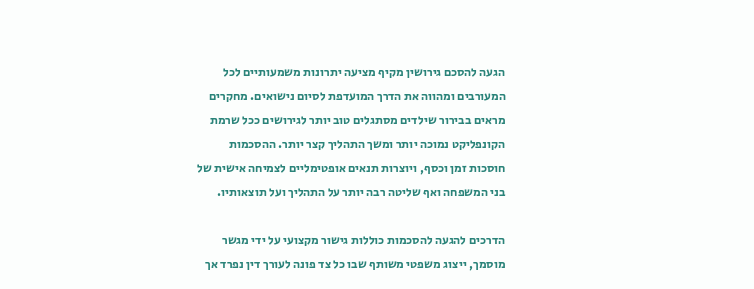הגעה להסכם גירושין מקיף מציעה יתרונות משמעותיים לכל המעורבים ומהווה את הדרך המועדפת לסיום נישואים. מחקרים מראים בבירור שילדים מסתגלים טוב יותר לגירושים ככל שרמת הקונפליקט נמוכה יותר ומשך התהליך קצר יותר. ההסכמות חוסכות זמן וכסף, ויוצרות תנאים אופטימליים לצמיחה אישית של בני המשפחה ואף שליטה רבה יותר על התהליך ועל תוצאותיו.

הדרכים להגעה להסכמות כוללות גישור מקצועי על ידי מגשר מוסמך, ייצוג משפטי משותף שבו כל צד פונה לעורך דין נפרד אך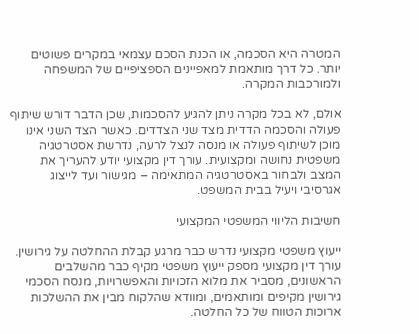המטרה היא הסכמה, או הכנת הסכם עצמאי במקרים פשוטים יותר. כל דרך מותאמת למאפיינים הספציפיים של המשפחה ולמורכבות המקרה.

אולם, לא בכל מקרה ניתן להגיע להסכמות, שכן הדבר דורש שיתוף פעולה והסכמה הדדית מצד שני הצדדים. כאשר הצד השני אינו מוכן לשיתוף פעולה או מנסה לנצל לרעה, נדרשת אסטרטגיה משפטית נחושה ומקצועית. עורך דין מקצועי יודע להעריך את המצב ולבחור באסטרטגיה המתאימה – מגישור ועד לייצוג אגרסיבי ויעיל בבית המשפט.

חשיבות הליווי המשפטי המקצועי

ייעוץ משפטי מקצועי נדרש כבר מרגע קבלת ההחלטה על גירושין. עורך דין מקצועי מספק ייעוץ משפטי מקיף כבר מהשלבים הראשונים, מסביר את מלוא הזכויות והאפשרויות, מנסח הסכמי גירושין מקיפים ומותאמים, ומוודא שהלקוח מבין את ההשלכות ארוכות הטווח של כל החלטה.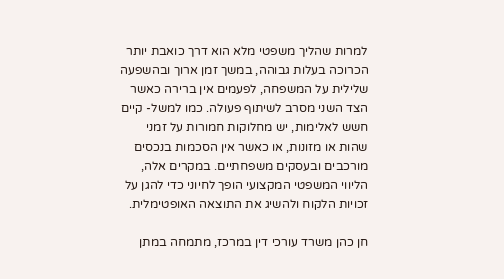למרות שהליך משפטי מלא הוא דרך כואבת יותר הכרוכה בעלות גבוהה, במשך זמן ארוך ובהשפעה שלילית על המשפחה, לפעמים אין ברירה כאשר הצד השני מסרב לשיתוף פעולה. כמו למשל- קיים חשש לאלימות, יש מחלוקות חמורות על זמני שהות או מזונות, או כאשר אין הסכמות בנכסים מורכבים ובעסקים משפחתיים. במקרים אלה, הליווי המשפטי המקצועי הופך לחיוני כדי להגן על זכויות הלקוח ולהשיג את התוצאה האופטימלית.

חן כהן משרד עורכי דין במרכז, מתמחה במתן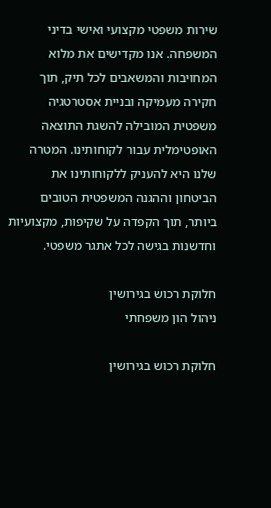שירות משפטי מקצועי ואישי בדיני המשפחה. אנו מקדישים את מלוא המחויבות והמשאבים לכל תיק, תוך חקירה מעמיקה ובניית אסטרטגיה משפטית המובילה להשגת התוצאה האופטימלית עבור לקוחותינו. המטרה שלנו היא להעניק ללקוחותינו את הביטחון וההגנה המשפטית הטובים ביותר, תוך הקפדה על שקיפות, מקצועיות וחדשנות בגישה לכל אתגר משפטי.

חלוקת רכוש בגירושין
ניהול הון משפחתי

חלוקת רכוש בגירושין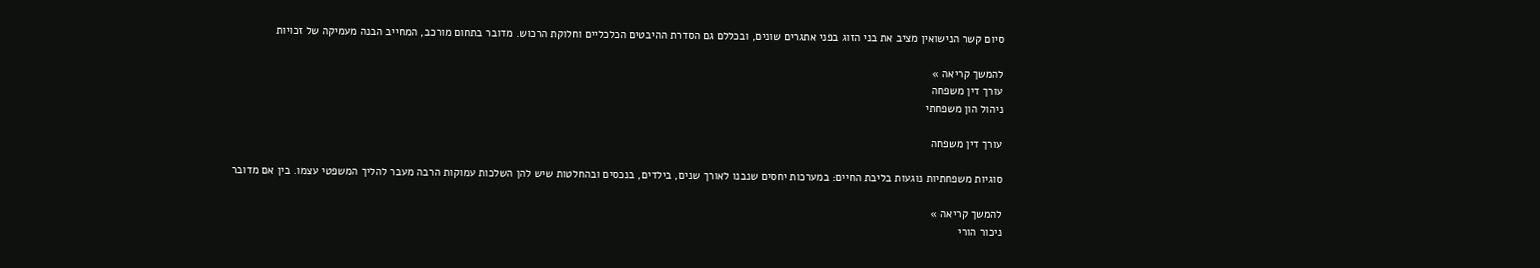סיום קשר הנישואין מציב את בני הזוג בפני אתגרים שונים, ובכללם גם הסדרת ההיבטים הכלכליים וחלוקת הרכוש. מדובר בתחום מורכב, המחייב הבנה מעמיקה של זכויות

להמשך קריאה »
עורך דין משפחה
ניהול הון משפחתי

עורך דין משפחה

סוגיות משפחתיות נוגעות בליבת החיים: במערכות יחסים שנבנו לאורך שנים, בילדים, בנכסים ובהחלטות שיש להן השלכות עמוקות הרבה מעבר להליך המשפטי עצמו. בין אם מדובר

להמשך קריאה »
ניכור הורי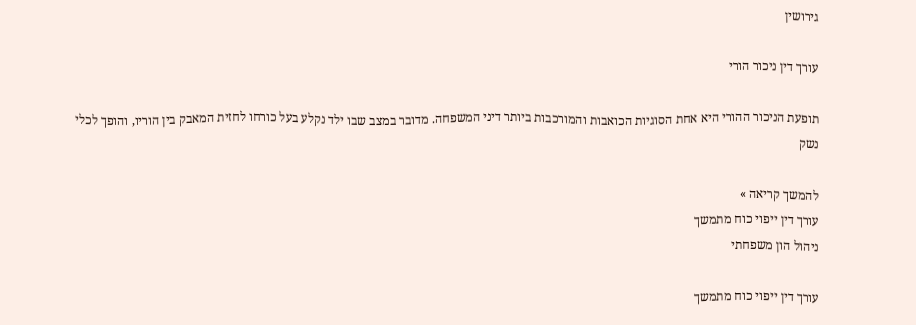גירושין

עורך דין ניכור הורי

תופעת הניכור ההורי היא אחת הסוגיות הכואבות והמורכבות ביותר דיני המשפחה. מדובר במצב שבו ילד נקלע בעל כורחו לחזית המאבק בין הוריו, והופך לכלי נשק

להמשך קריאה »
עורך דין ייפוי כוח מתמשך
ניהול הון משפחתי

עורך דין ייפוי כוח מתמשך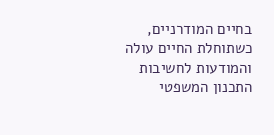בחיים המודרניים, כשתוחלת החיים עולה והמודעות לחשיבות התכנון המשפטי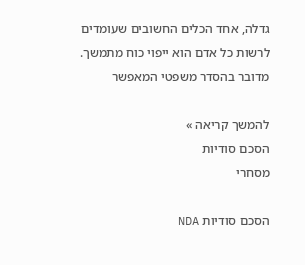גדלה, אחד הכלים החשובים שעומדים לרשות כל אדם הוא ייפוי כוח מתמשך. מדובר בהסדר משפטי המאפשר

להמשך קריאה »
הסכם סודיות
מסחרי

הסכם סודיות NDA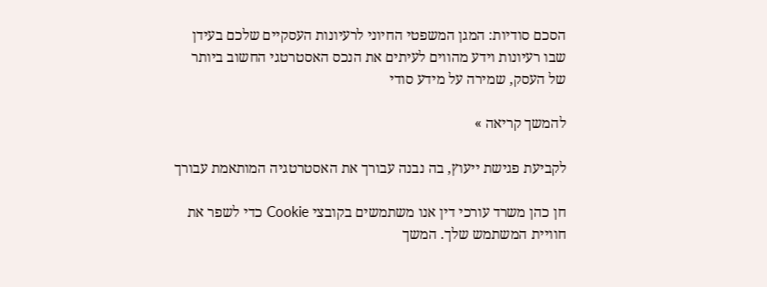הסכם סודיות: המגן המשפטי החיוני לרעיונות העסקיים שלכם בעידן שבו רעיונות וידע מהווים לעיתים את הנכס האסטרטגי החשוב ביותר של העסק, שמירה על מידע סודי

להמשך קריאה »

לקביעת פגישת ייעוץ, בה נבנה עבורך את האסטרטגיה המותאמת עבורך

חן כהן משרד עורכי דין אנו משתמשים בקובצי Cookie כדי לשפר את חוויית המשתמש שלך. המשך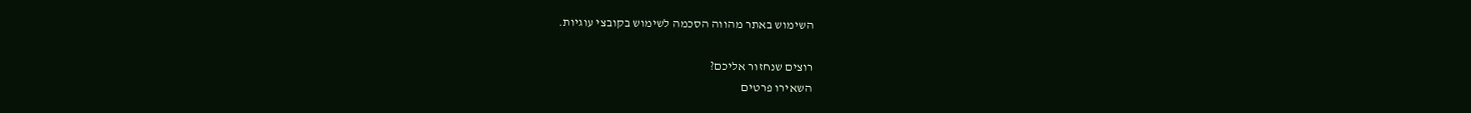השימוש באתר מהווה הסכמה לשימוש בקובצי עוגיות.

רוצים שנחזור אליכם?
השאירו פרטים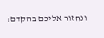ונחזור אליכם בהקדם: